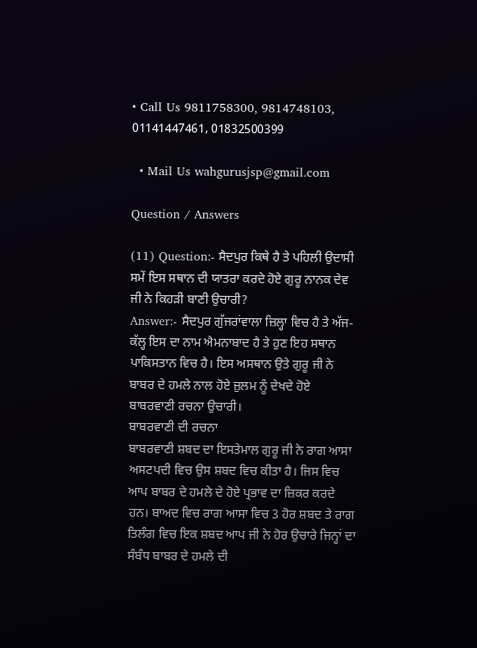• Call Us 9811758300, 9814748103, 01141447461, 01832500399

  • Mail Us wahgurusjsp@gmail.com

Question / Answers

(11) Question:- ਸੈਦਪੁਰ ਕਿਥੇ ਹੈ ਤੇ ਪਹਿਲੀ ਉਦਾਸੀ ਸਮੇਂ ਇਸ ਸਥਾਨ ਦੀ ਯਾਤਰਾ ਕਰਦੇ ਹੋਏ ਗੁਰੂ ਨਾਨਕ ਦੇਵ ਜੀ ਨੇ ਕਿਹੜੀ ਬਾਣੀ ਉਚਾਰੀ?
Answer:- ਸੈਦਪੁਰ ਗੁੱਜਰਾਂਵਾਲਾ ਜ਼ਿਲ੍ਹਾ ਵਿਚ ਹੈ ਤੇ ਅੱਜ-ਕੱਲ੍ਹ ਇਸ ਦਾ ਨਾਮ ਐਮਨਾਬਾਦ ਹੈ ਤੇ ਹੁਣ ਇਹ ਸਥਾਨ ਪਾਕਿਸਤਾਨ ਵਿਚ ਹੈ। ਇਸ ਅਸਥਾਨ ਉਤੇ ਗੁਰੂ ਜੀ ਨੇ ਬਾਬਰ ਦੇ ਹਮਲੇ ਨਾਲ ਹੋਏ ਜ਼ੁਲਮ ਨੂੰ ਦੇਖਦੇ ਹੋਏ ਬਾਬਰਵਾਣੀ ਰਚਨਾ ਉਚਾਰੀ।
ਬਾਬਰਵਾਣੀ ਦੀ ਰਚਨਾ
ਬਾਬਰਵਾਣੀ ਸ਼ਬਦ ਦਾ ਇਸਤੇਮਾਲ ਗੁਰੂ ਜੀ ਨੇ ਰਾਗ ਆਸਾ ਅਸਟਪਦੀ ਵਿਚ ਉਸ ਸ਼ਬਦ ਵਿਚ ਕੀਤਾ ਹੈ। ਜਿਸ ਵਿਚ ਆਪ ਬਾਬਰ ਦੇ ਹਮਲੇ ਦੇ ਹੋਏ ਪ੍ਰਭਾਵ ਦਾ ਜ਼ਿਕਰ ਕਰਦੇ ਹਨ। ਬਾਅਦ ਵਿਚ ਰਾਗ ਆਸਾ ਵਿਚ 3 ਹੋਰ ਸ਼ਬਦ ਤੇ ਰਾਗ ਤਿਲੰਗ ਵਿਚ ਇਕ ਸ਼ਬਦ ਆਪ ਜੀ ਨੇ ਹੋਰ ਉਚਾਰੇ ਜਿਨ੍ਹਾਂ ਦਾ ਸੰਬੰਧ ਬਾਬਰ ਦੇ ਹਮਲੇ ਦੀ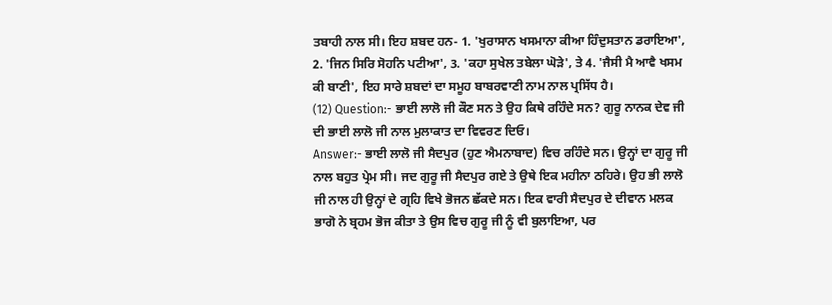ਤਬਾਹੀ ਨਾਲ ਸੀ। ਇਹ ਸ਼ਬਦ ਹਨ- 1. 'ਖੁਰਾਸਾਨ ਖਸਮਾਨਾ ਕੀਆ ਹਿੰਦੁਸਤਾਨ ਡਰਾਇਆ', 2. 'ਜਿਨ ਸਿਰਿ ਸੋਹਨਿ ਪਟੀਆ', 3. 'ਕਹਾ ਸੁਖੇਲ ਤਬੇਲਾ ਘੋੜੇ', ਤੇ 4. 'ਜੈਸੀ ਮੈ ਆਵੈ ਖਸਮ ਕੀ ਬਾਣੀ', ਇਹ ਸਾਰੇ ਸ਼ਬਦਾਂ ਦਾ ਸਮੂਹ ਬਾਬਰਵਾਣੀ ਨਾਮ ਨਾਲ ਪ੍ਰਸਿੱਧ ਹੈ।
(12) Question:- ਭਾਈ ਲਾਲੋ ਜੀ ਕੌਣ ਸਨ ਤੇ ਉਹ ਕਿਥੇ ਰਹਿੰਦੇ ਸਨ? ਗੁਰੂ ਨਾਨਕ ਦੇਵ ਜੀ ਦੀ ਭਾਈ ਲਾਲੋ ਜੀ ਨਾਲ ਮੁਲਾਕਾਤ ਦਾ ਵਿਵਰਣ ਦਿਓ।
Answer:- ਭਾਈ ਲਾਲੋ ਜੀ ਸੈਦਪੁਰ (ਹੁਣ ਐਮਨਾਬਾਦ) ਵਿਚ ਰਹਿੰਦੇ ਸਨ। ਉਨ੍ਹਾਂ ਦਾ ਗੁਰੂ ਜੀ ਨਾਲ ਬਹੁਤ ਪ੍ਰੇਮ ਸੀ। ਜਦ ਗੁਰੂ ਜੀ ਸੈਦਪੁਰ ਗਏ ਤੇ ਉਥੇ ਇਕ ਮਹੀਨਾ ਠਹਿਰੇ। ਉਹ ਭੀ ਲਾਲੋ ਜੀ ਨਾਲ ਹੀ ਉਨ੍ਹਾਂ ਦੇ ਗ੍ਰਹਿ ਵਿਖੇ ਭੋਜਨ ਛੱਕਦੇ ਸਨ। ਇਕ ਵਾਰੀ ਸੈਦਪੁਰ ਦੇ ਦੀਵਾਨ ਮਲਕ ਭਾਗੋ ਨੇ ਬ੍ਰਹਮ ਭੋਜ ਕੀਤਾ ਤੇ ਉਸ ਵਿਚ ਗੁਰੂ ਜੀ ਨੂੰ ਵੀ ਬੁਲਾਇਆ, ਪਰ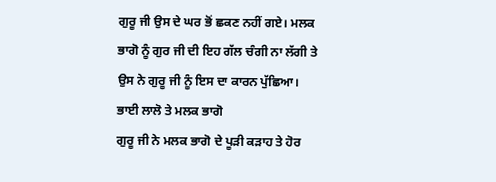ਗੁਰੂ ਜੀ ਉਸ ਦੇ ਘਰ ਭੋਂ ਛਕਣ ਨਹੀਂ ਗਏ। ਮਲਕ ਭਾਗੋ ਨੂੰ ਗੁਰ ਜੀ ਦੀ ਇਹ ਗੱਲ ਚੰਗੀ ਨਾ ਲੱਗੀ ਤੇ ਉਸ ਨੇ ਗੁਰੂ ਜੀ ਨੂੰ ਇਸ ਦਾ ਕਾਰਨ ਪੁੱਛਿਆ।
ਭਾਈ ਲਾਲੋ ਤੇ ਮਲਕ ਭਾਗੋ
ਗੁਰੂ ਜੀ ਨੇ ਮਲਕ ਭਾਗੋ ਦੇ ਪੂੜੀ ਕੜਾਹ ਤੇ ਹੋਰ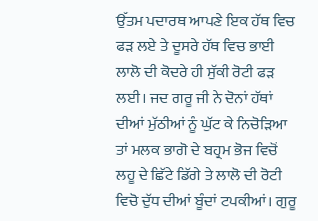ਉੱਤਮ ਪਦਾਰਥ ਆਪਣੇ ਇਕ ਹੱਥ ਵਿਚ ਫੜ ਲਏ ਤੇ ਦੂਸਰੇ ਹੱਥ ਵਿਚ ਭਾਈ ਲਾਲੋ ਦੀ ਕੋਦਰੇ ਹੀ ਸੁੱਕੀ ਰੋਟੀ ਫੜ ਲਈ। ਜਦ ਗਰੂ ਜੀ ਨੇ ਦੋਨਾਂ ਹੱਥਾਂ ਦੀਆਂ ਮੁੱਠੀਆਂ ਨੂੰ ਘੁੱਟ ਕੇ ਨਿਚੋੜਿਆ ਤਾਂ ਮਲਕ ਭਾਗੋ ਦੇ ਬਹ੍ਰਮ ਭੋਜ ਵਿਚੋਂ ਲਹੂ ਦੇ ਛਿੱਟੇ ਡਿੱਗੇ ਤੇ ਲਾਲੋ ਦੀ ਰੋਟੀ ਵਿਚੋ ਦੁੱਧ ਦੀਆਂ ਬੂੰਦਾਂ ਟਪਕੀਆਂ। ਗੁਰੂ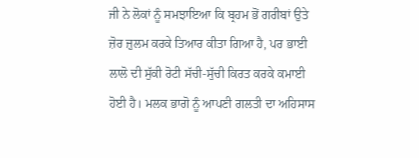ਜੀ ਨੇ ਲੋਕਾਂ ਨੂੰ ਸਮਝਾਇਆ ਕਿ ਬ੍ਰਹਮ ਭੋਂ ਗਰੀਬਾਂ ਉਤੇ ਜ਼ੋਰ ਜ਼ੁਲਮ ਕਰਕੇ ਤਿਆਰ ਕੀਤਾ ਗਿਆ ਹੈ, ਪਰ ਭਾਈ ਲਾਲੋ ਦੀ ਸੁੱਕੀ ਰੋਟੀ ਸੱਚੀ-ਸੁੱਚੀ ਕਿਰਤ ਕਰਕੇ ਕਮਾਈ ਹੋਈ ਹੈ। ਮਲਕ ਭਾਗੋ ਨੂੰ ਆਪਣੀ ਗਲਤੀ ਦਾ ਅਹਿਸਾਸ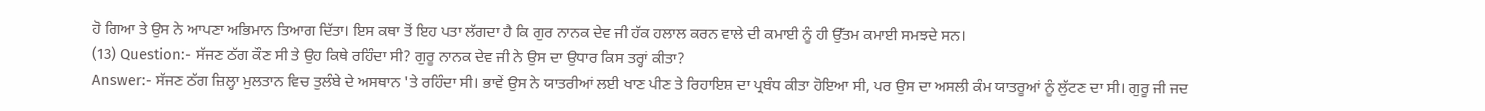ਹੋ ਗਿਆ ਤੇ ਉਸ ਨੇ ਆਪਣਾ ਅਭਿਮਾਨ ਤਿਆਗ ਦਿੱਤਾ। ਇਸ ਕਥਾ ਤੋਂ ਇਹ ਪਤਾ ਲੱਗਦਾ ਹੈ ਕਿ ਗੁਰ ਨਾਨਕ ਦੇਵ ਜੀ ਹੱਕ ਹਲਾਲ ਕਰਨ ਵਾਲੇ ਦੀ ਕਮਾਈ ਨੂੰ ਹੀ ਉੱਤਮ ਕਮਾਈ ਸਮਝਦੇ ਸਨ।
(13) Question:- ਸੱਜਣ ਠੱਗ ਕੌਣ ਸੀ ਤੇ ਉਹ ਕਿਥੇ ਰਹਿੰਦਾ ਸੀ? ਗੁਰੂ ਨਾਨਕ ਦੇਵ ਜੀ ਨੇ ਉਸ ਦਾ ਉਧਾਰ ਕਿਸ ਤਰ੍ਹਾਂ ਕੀਤਾ?
Answer:- ਸੱਜਣ ਠੱਗ ਜ਼ਿਲ੍ਹਾ ਮੁਲਤਾਨ ਵਿਚ ਤੁਲੰਬੇ ਦੇ ਅਸਥਾਨ 'ਤੇ ਰਹਿੰਦਾ ਸੀ। ਭਾਵੇਂ ਉਸ ਨੇ ਯਾਤਰੀਆਂ ਲਈ ਖਾਣ ਪੀਣ ਤੇ ਰਿਹਾਇਸ਼ ਦਾ ਪ੍ਰਬੰਧ ਕੀਤਾ ਹੋਇਆ ਸੀ, ਪਰ ਉਸ ਦਾ ਅਸਲੀ ਕੰਮ ਯਾਤਰੂਆਂ ਨੂੰ ਲੁੱਟਣ ਦਾ ਸੀ। ਗੁਰੂ ਜੀ ਜਦ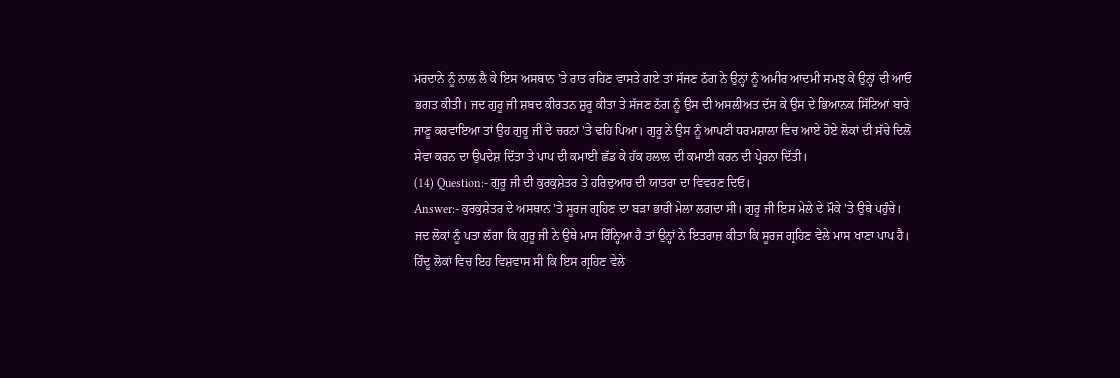ਮਰਦਾਨੇ ਨੂੰ ਨਾਲ ਲੈ ਕੇ ਇਸ ਅਸਥਾਨ 'ਤੇ ਰਾਤ ਰਹਿਣ ਵਾਸਤੇ ਗਏ ਤਾਂ ਸੱਜਣ ਠੱਗ ਨੇ ਉਨ੍ਹਾਂ ਨੂੰ ਅਮੀਰ ਆਦਮੀ ਸਮਝ ਕੇ ਉਨ੍ਹਾਂ ਦੀ ਆਓ ਭਗਤ ਕੀਤੀ। ਜਦ ਗੁਰੂ ਜੀ ਸ਼ਬਦ ਕੀਰਤਨ ਸ਼ੁਰੂ ਕੀਤਾ ਤੇ ਸੱਜਣ ਠੱਗ ਨੂੰ ਉਸ ਦੀ ਅਸਲੀਅਤ ਦੱਸ ਕੇ ਉਸ ਦੇ ਭਿਆਨਕ ਸਿੱਟਿਆਂ ਬਾਰੇ ਜਾਣੂ ਕਰਵਾਇਆ ਤਾਂ ਉਹ ਗੁਰੂ ਜੀ ਦੇ ਚਰਨਾਂ 'ਤੇ ਢਹਿ ਪਿਆ। ਗੁਰੂ ਨੇ ਉਸ ਨੂੰ ਆਪਣੀ ਧਰਮਸ਼ਾਲਾ ਵਿਚ ਆਏ ਹੋਏ ਲੋਕਾਂ ਦੀ ਸੱਚੇ ਦਿਲੋਂ ਸੇਵਾ ਕਰਨ ਦਾ ਉਪਦੇਸ਼ ਦਿੱਤਾ ਤੇ ਪਾਪ ਦੀ ਕਮਾਈ ਛੱਡ ਕੇ ਹੱਕ ਹਲਾਲ ਦੀ ਕਮਾਈ ਕਰਨ ਦੀ ਪ੍ਰੇਰਨਾ ਦਿੱਤੀ।
(14) Question:- ਗੁਰੂ ਜੀ ਦੀ ਕੁਰਕੁਸ਼ੇਤਰ ਤੇ ਹਰਿਦੁਆਰ ਦੀ ਯਾਤਰਾ ਦਾ ਵਿਵਰਣ ਦਿਓ।
Answer:- ਕੁਰਕੁਸ਼ੇਤਰ ਦੇ ਅਸਥਾਨ 'ਤੇ ਸੂਰਜ ਗ੍ਰਹਿਣ ਦਾ ਬੜਾ ਭਾਰੀ ਮੇਲਾ ਲਗਦਾ ਸੀ। ਗੁਰੂ ਜੀ ਇਸ ਮੇਲੇ ਦੇ ਮੌਕੇ 'ਤੇ ਉਥੇ ਪਹੁੰਚੇ। ਜਦ ਲੋਕਾਂ ਨੂੰ ਪਤਾ ਲੱਗਾ ਕਿ ਗੁਰੂ ਜੀ ਨੇ ਉਥੇ ਮਾਸ ਰਿੰਨ੍ਹਿਆ ਹੈ ਤਾਂ ਉਨ੍ਹਾਂ ਨੇ ਇਤਰਾਜ਼ ਕੀਤਾ ਕਿ ਸੂਰਜ ਗ੍ਰਹਿਣ ਵੇਲੇ ਮਾਸ ਖਾਣਾ ਪਾਪ ਹੈ। ਹਿੰਦੂ ਲੋਕਾਂ ਵਿਚ ਇਹ ਵਿਸ਼ਵਾਸ ਸੀ ਕਿ ਇਸ ਗ੍ਰਹਿਣ ਵੇਲੇ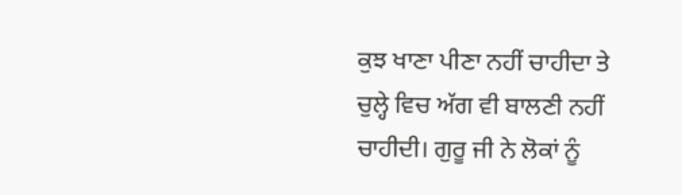ਕੁਝ ਖਾਣਾ ਪੀਣਾ ਨਹੀਂ ਚਾਹੀਦਾ ਤੇ ਚੁਲ੍ਹੇ ਵਿਚ ਅੱਗ ਵੀ ਬਾਲਣੀ ਨਹੀਂ ਚਾਹੀਦੀ। ਗੁਰੂ ਜੀ ਨੇ ਲੋਕਾਂ ਨੂੰ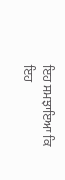ਇਹ ਸਮਝਾਇਆ ਕਿ ਇਹ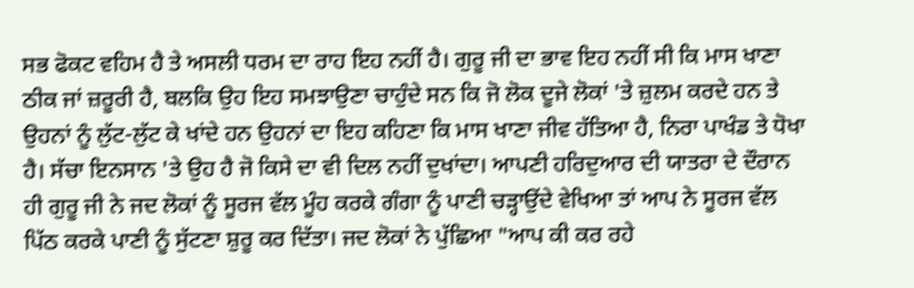ਸਭ ਫੋਕਟ ਵਹਿਮ ਹੈ ਤੇ ਅਸਲੀ ਧਰਮ ਦਾ ਰਾਹ ਇਹ ਨਹੀਂ ਹੈ। ਗੁਰੂ ਜੀ ਦਾ ਭਾਵ ਇਹ ਨਹੀਂ ਸੀ ਕਿ ਮਾਸ ਖਾਣਾ ਠੀਕ ਜਾਂ ਜ਼ਰੂਰੀ ਹੈ, ਬਲਕਿ ਉਹ ਇਹ ਸਮਝਾਉਣਾ ਚਾਹੁੰਦੇ ਸਨ ਕਿ ਜੋ ਲੋਕ ਦੂਜੇ ਲੋਕਾਂ 'ਤੇ ਜ਼ੁਲਮ ਕਰਦੇ ਹਨ ਤੇ ਉਹਨਾਂ ਨੂੰ ਲੁੱਟ-ਲੁੱਟ ਕੇ ਖਾਂਦੇ ਹਨ ਉਹਨਾਂ ਦਾ ਇਹ ਕਹਿਣਾ ਕਿ ਮਾਸ ਖਾਣਾ ਜੀਵ ਹੱਤਿਆ ਹੈ, ਨਿਰਾ ਪਾਖੰਡ ਤੇ ਧੋਖਾ ਹੈ। ਸੱਚਾ ਇਨਸਾਨ 'ਤੇ ਉਹ ਹੈ ਜੋ ਕਿਸੇ ਦਾ ਵੀ ਦਿਲ ਨਹੀਂ ਦੁਖਾਂਦਾ। ਆਪਣੀ ਹਰਿਦੁਆਰ ਦੀ ਯਾਤਰਾ ਦੇ ਦੌਰਾਨ ਹੀ ਗੁਰੂ ਜੀ ਨੇ ਜਦ ਲੋਕਾਂ ਨੂੰ ਸੂਰਜ ਵੱਲ ਮੂੰਹ ਕਰਕੇ ਗੰਗਾ ਨੂੰ ਪਾਣੀ ਚੜ੍ਹਾਉਂਦੇ ਵੇਖਿਆ ਤਾਂ ਆਪ ਨੇ ਸੂਰਜ ਵੱਲ ਪਿੱਠ ਕਰਕੇ ਪਾਣੀ ਨੂੰ ਸੁੱਟਣਾ ਸ਼ੁਰੂ ਕਰ ਦਿੱਤਾ। ਜਦ ਲੋਕਾਂ ਨੇ ਪੁੱਛਿਆ "ਆਪ ਕੀ ਕਰ ਰਹੇ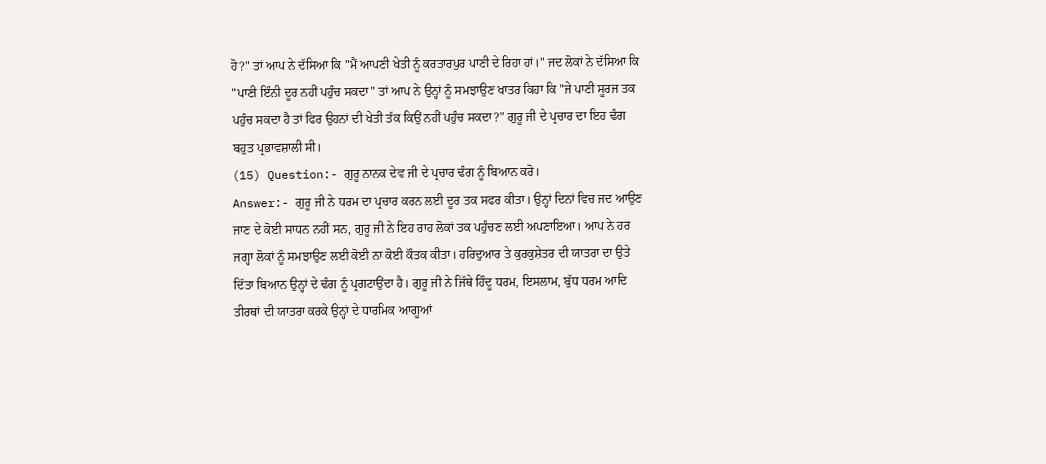ਹੋ?" ਤਾਂ ਆਪ ਨੇ ਦੱਸਿਆ ਕਿ "ਮੈਂ ਆਪਣੀ ਖੇਤੀ ਨੂੰ ਕਰਤਾਰਪੁਰ ਪਾਣੀ ਦੇ ਰਿਹਾ ਹਾਂ।" ਜਦ ਲੋਕਾਂ ਨੇ ਦੱਸਿਆ ਕਿ "ਪਾਣੀ ਇੰਨੀ ਦੂਰ ਨਹੀਂ ਪਹੁੰਚ ਸਕਦਾ" ਤਾਂ ਆਪ ਨੇ ਉਨ੍ਹਾਂ ਨੂੰ ਸਮਝਾਉਣ ਖਾਤਰ ਕਿਹਾ ਕਿ "ਜੇ ਪਾਣੀ ਸੂਰਜ ਤਕ ਪਹੁੰਚ ਸਕਦਾ ਹੈ ਤਾਂ ਫਿਰ ਉਹਨਾਂ ਦੀ ਖੇਤੀ ਤੱਕ ਕਿਉਂ ਨਹੀਂ ਪਹੁੰਚ ਸਕਦਾ?" ਗੁਰੂ ਜੀ ਦੇ ਪ੍ਰਚਾਰ ਦਾ ਇਹ ਢੰਗ ਬਹੁਤ ਪ੍ਰਭਾਵਸ਼ਾਲੀ ਸੀ।
(15) Question:- ਗੁਰੂ ਨਾਨਕ ਦੇਵ ਜੀ ਦੇ ਪ੍ਰਚਾਰ ਢੰਗ ਨੂੰ ਬਿਆਨ ਕਰੋ।
Answer:- ਗੁਰੂ ਜੀ ਨੇ ਧਰਮ ਦਾ ਪ੍ਰਚਾਰ ਕਰਨ ਲਈ ਦੂਰ ਤਕ ਸਫਰ ਕੀਤਾ। ਉਨ੍ਹਾਂ ਦਿਨਾਂ ਵਿਚ ਜਦ ਆਉਣ ਜਾਣ ਦੇ ਕੋਈ ਸਾਧਨ ਨਹੀਂ ਸਨ, ਗੁਰੂ ਜੀ ਨੇ ਇਹ ਰਾਹ ਲੋਕਾਂ ਤਕ ਪਹੁੰਚਣ ਲਈ ਅਪਣਾਇਆ। ਆਪ ਨੇ ਹਰ ਜਗ੍ਹਾ ਲੋਕਾਂ ਨੂੰ ਸਮਝਾਉਣ ਲਈ ਕੋਈ ਨਾ ਕੋਈ ਕੌਤਕ ਕੀਤਾ। ਹਰਿਦੁਆਰ ਤੇ ਕੁਰਕੁਸ਼ੇਤਰ ਦੀ ਯਾਤਰਾ ਦਾ ਉਤੇ ਦਿੱਤਾ ਬਿਆਨ ਉਨ੍ਹਾਂ ਦੇ ਢੰਗ ਨੂੰ ਪ੍ਰਗਟਾਉਂਦਾ ਹੈ। ਗੁਰੂ ਜੀ ਨੇ ਜਿੱਥੇ ਹਿੰਦੂ ਧਰਮ, ਇਸਲਾਮ, ਬੁੱਧ ਧਰਮ ਆਦਿ ਤੀਰਥਾਂ ਦੀ ਯਾਤਰਾ ਕਰਕੇ ਉਨ੍ਹਾਂ ਦੇ ਧਾਰਮਿਕ ਆਗੂਆਂ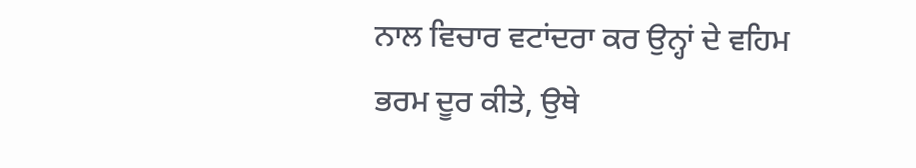ਨਾਲ ਵਿਚਾਰ ਵਟਾਂਦਰਾ ਕਰ ਉਨ੍ਹਾਂ ਦੇ ਵਹਿਮ ਭਰਮ ਦੂਰ ਕੀਤੇ, ਉਥੇ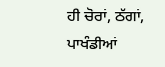ਹੀ ਚੋਰਾਂ, ਠੱਗਾਂ, ਪਾਖੰਡੀਆਂ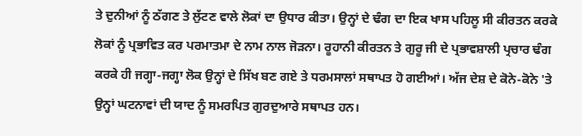ਤੇ ਦੁਨੀਆਂ ਨੂੰ ਠੱਗਣ ਤੇ ਲੁੱਟਣ ਵਾਲੇ ਲੋਕਾਂ ਦਾ ਉਧਾਰ ਕੀਤਾ। ਉਨ੍ਹਾਂ ਦੇ ਢੰਗ ਦਾ ਇਕ ਖਾਸ ਪਹਿਲੂ ਸੀ ਕੀਰਤਨ ਕਰਕੇ ਲੋਕਾਂ ਨੂੰ ਪ੍ਰਭਾਵਿਤ ਕਰ ਪਰਮਾਤਮਾ ਦੇ ਨਾਮ ਨਾਲ ਜੋੜਨਾ। ਰੂਹਾਨੀ ਕੀਰਤਨ ਤੇ ਗੁਰੂ ਜੀ ਦੇ ਪ੍ਰਭਾਵਸ਼ਾਲੀ ਪ੍ਰਚਾਰ ਢੰਗ ਕਰਕੇ ਹੀ ਜਗ੍ਹਾ-ਜਗ੍ਹਾ ਲੋਕ ਉਨ੍ਹਾਂ ਦੇ ਸਿੱਖ ਬਣ ਗਏ ਤੇ ਧਰਮਸਾਲਾਂ ਸਥਾਪਤ ਹੋ ਗਈਆਂ। ਅੱਜ ਦੇਸ਼ ਦੇ ਕੋਨੇ-ਕੋਨੇ 'ਤੇ ਉਨ੍ਹਾਂ ਘਟਨਾਵਾਂ ਦੀ ਯਾਦ ਨੂੰ ਸਮਰਪਿਤ ਗੁਰਦੁਆਰੇ ਸਥਾਪਤ ਹਨ।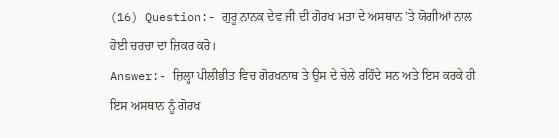(16) Question:- ਗੁਰੂ ਨਾਨਕ ਦੇਵ ਜੀ ਦੀ ਗੋਰਖ ਮਤਾ ਦੇ ਅਸਥਾਨ 'ਤੇ ਯੋਗੀਆਂ ਨਾਲ ਹੋਈ ਚਰਚਾ ਦਾ ਜ਼ਿਕਰ ਕਰੋ।
Answer:- ਜ਼ਿਲ੍ਹਾ ਪੀਲੀਭੀਤ ਵਿਚ ਗੋਰਖਨਾਥ ਤੇ ਉਸ ਦੇ ਚੇਲੇ ਰਹਿੰਦੇ ਸਨ ਅਤੇ ਇਸ ਕਰਕੇ ਹੀ ਇਸ ਅਸਥਾਨ ਨੂੰ ਗੋਰਖ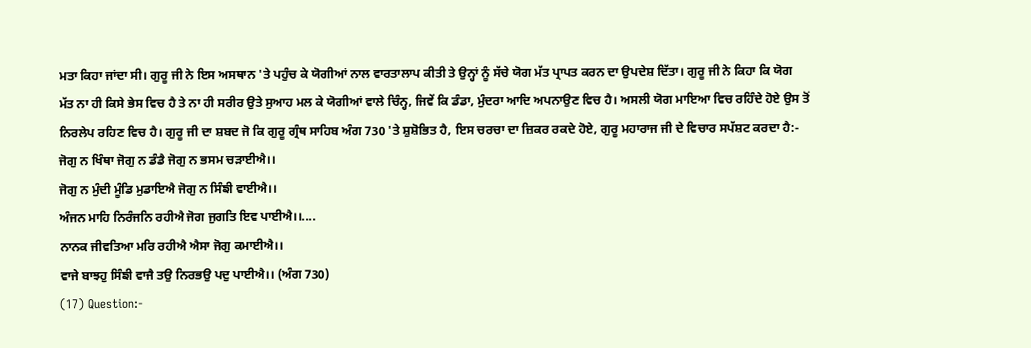ਮਤਾ ਕਿਹਾ ਜਾਂਦਾ ਸੀ। ਗੁਰੂ ਜੀ ਨੇ ਇਸ ਅਸਥਾਨ 'ਤੇ ਪਹੁੰਚ ਕੇ ਯੋਗੀਆਂ ਨਾਲ ਵਾਰਤਾਲਾਪ ਕੀਤੀ ਤੇ ਉਨ੍ਹਾਂ ਨੂੰ ਸੱਚੇ ਯੋਗ ਮੱਤ ਪ੍ਰਾਪਤ ਕਰਨ ਦਾ ਉਪਦੇਸ਼ ਦਿੱਤਾ। ਗੁਰੂ ਜੀ ਨੇ ਕਿਹਾ ਕਿ ਯੋਗ ਮੱਤ ਨਾ ਹੀ ਕਿਸੇ ਭੇਸ ਵਿਚ ਹੈ ਤੇ ਨਾ ਹੀ ਸਰੀਰ ਉਤੇ ਸੁਆਹ ਮਲ ਕੇ ਯੋਗੀਆਂ ਵਾਲੇ ਚਿੰਨ੍ਹ, ਜਿਵੇਂ ਕਿ ਡੰਡਾ, ਮੁੰਦਰਾ ਆਦਿ ਅਪਨਾਉਣ ਵਿਚ ਹੈ। ਅਸਲੀ ਯੋਗ ਮਾਇਆ ਵਿਚ ਰਹਿੰਦੇ ਹੋਏ ਉਸ ਤੋਂ ਨਿਰਲੇਪ ਰਹਿਣ ਵਿਚ ਹੈ। ਗੁਰੂ ਜੀ ਦਾ ਸ਼ਬਦ ਜੋ ਕਿ ਗੁਰੂ ਗ੍ਰੰਥ ਸਾਹਿਬ ਅੰਗ 730 'ਤੇ ਸ਼ੁਸ਼ੋਭਿਤ ਹੈ, ਇਸ ਚਰਚਾ ਦਾ ਜ਼ਿਕਰ ਰਕਦੇ ਹੋਏ, ਗੁਰੂ ਮਹਾਰਾਜ ਜੀ ਦੇ ਵਿਚਾਰ ਸਪੱਸ਼ਟ ਕਰਦਾ ਹੈ:-
ਜੋਗੁ ਨ ਖਿੰਥਾ ਜੋਗੁ ਨ ਡੰਡੈ ਜੋਗੁ ਨ ਭਸਮ ਚੜਾਈਐ।।
ਜੋਗੁ ਨ ਮੁੰਦੀ ਮੂੰਡਿ ਮੁਡਾਇਐ ਜੋਗੁ ਨ ਸਿੰਙੀ ਵਾਈਐ।।
ਅੰਜਨ ਮਾਹਿ ਨਿਰੰਜਨਿ ਰਹੀਐ ਜੋਗ ਜੁਗਤਿ ਇਵ ਪਾਈਐ।।....
ਨਾਨਕ ਜੀਵਤਿਆ ਮਰਿ ਰਹੀਐ ਐਸਾ ਜੋਗੁ ਕਮਾਈਐ।।
ਵਾਜੇ ਬਾਝਹੁ ਸਿੰਙੀ ਵਾਜੈ ਤਉ ਨਿਰਭਉ ਪਦੁ ਪਾਈਐ।। (ਅੰਗ 730)
(17) Question:-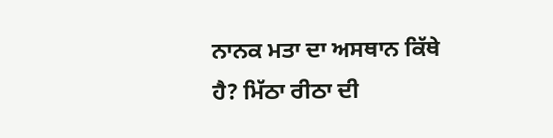ਨਾਨਕ ਮਤਾ ਦਾ ਅਸਥਾਨ ਕਿੱਥੇ ਹੈ? ਮਿੱਠਾ ਰੀਠਾ ਦੀ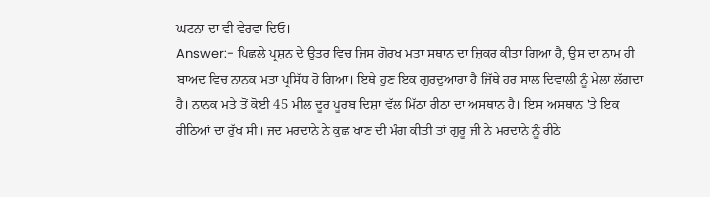ਘਟਨਾ ਦਾ ਵੀ ਵੇਰਵਾ ਦਿਓ।
Answer:- ਪਿਛਲੇ ਪ੍ਰਸ਼ਨ ਦੇ ਉਤਰ ਵਿਚ ਜਿਸ ਗੋਰਖ ਮਤਾ ਸਥਾਨ ਦਾ ਜ਼ਿਕਰ ਕੀਤਾ ਗਿਆ ਹੈ, ਉਸ ਦਾ ਨਾਮ ਹੀ ਬਾਅਦ ਵਿਚ ਨਾਨਕ ਮਤਾ ਪ੍ਰਸਿੱਧ ਹੋ ਗਿਆ। ਇਥੇ ਹੁਣ ਇਕ ਗੁਰਦੁਆਰਾ ਹੈ ਜਿੱਥੇ ਹਰ ਸਾਲ ਦਿਵਾਲੀ ਨੂੰ ਮੇਲਾ ਲੱਗਦਾ ਹੈ। ਨਾਨਕ ਮਤੇ ਤੋਂ ਕੋਈ 45 ਮੀਲ ਦੂਰ ਪੂਰਬ ਦਿਸ਼ਾ ਵੱਲ ਮਿੱਠਾ ਰੀਠਾ ਦਾ ਅਸਥਾਨ ਹੈ। ਇਸ ਅਸਥਾਨ 'ਤੇ ਇਕ ਰੀਠਿਆਂ ਦਾ ਰੁੱਖ ਸੀ। ਜਦ ਮਰਦਾਨੇ ਨੇ ਕੁਛ ਖਾਣ ਦੀ ਮੰਗ ਕੀਤੀ ਤਾਂ ਗੁਰੂ ਜੀ ਨੇ ਮਰਦਾਨੇ ਨੂੰ ਰੀਠੇ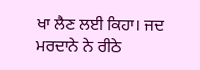ਖਾ ਲੈਣ ਲਈ ਕਿਹਾ। ਜਦ ਮਰਦਾਨੇ ਨੇ ਰੀਠੇ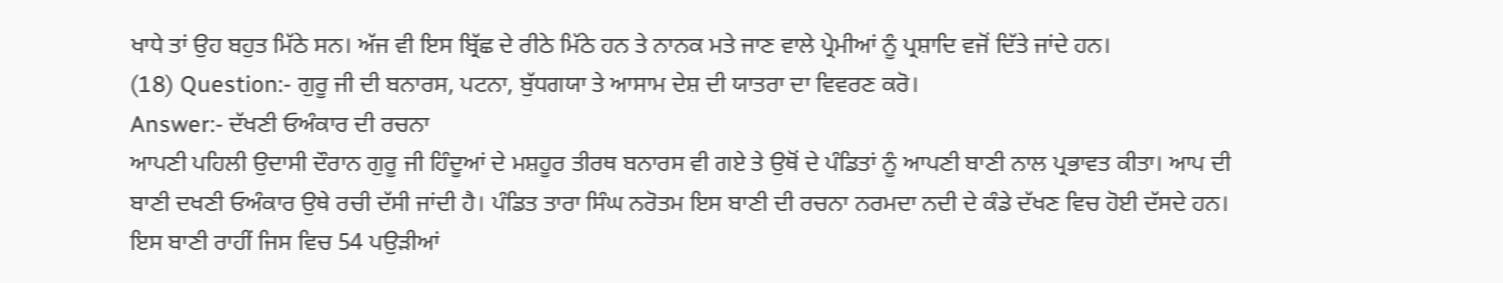ਖਾਧੇ ਤਾਂ ਉਹ ਬਹੁਤ ਮਿੱਠੇ ਸਨ। ਅੱਜ ਵੀ ਇਸ ਬ੍ਰਿੱਛ ਦੇ ਰੀਠੇ ਮਿੱਠੇ ਹਨ ਤੇ ਨਾਨਕ ਮਤੇ ਜਾਣ ਵਾਲੇ ਪ੍ਰੇਮੀਆਂ ਨੂੰ ਪ੍ਰਸ਼ਾਦਿ ਵਜੋਂ ਦਿੱਤੇ ਜਾਂਦੇ ਹਨ।
(18) Question:- ਗੁਰੂ ਜੀ ਦੀ ਬਨਾਰਸ, ਪਟਨਾ, ਬੁੱਧਗਯਾ ਤੇ ਆਸਾਮ ਦੇਸ਼ ਦੀ ਯਾਤਰਾ ਦਾ ਵਿਵਰਣ ਕਰੋ।
Answer:- ਦੱਖਣੀ ਓਅੰਕਾਰ ਦੀ ਰਚਨਾ
ਆਪਣੀ ਪਹਿਲੀ ਉਦਾਸੀ ਦੌਰਾਨ ਗੁਰੂ ਜੀ ਹਿੰਦੂਆਂ ਦੇ ਮਸ਼ਹੂਰ ਤੀਰਥ ਬਨਾਰਸ ਵੀ ਗਏ ਤੇ ਉਥੋਂ ਦੇ ਪੰਡਿਤਾਂ ਨੂੰ ਆਪਣੀ ਬਾਣੀ ਨਾਲ ਪ੍ਰਭਾਵਤ ਕੀਤਾ। ਆਪ ਦੀ ਬਾਣੀ ਦਖਣੀ ਓਅੰਕਾਰ ਉਥੇ ਰਚੀ ਦੱਸੀ ਜਾਂਦੀ ਹੈ। ਪੰਡਿਤ ਤਾਰਾ ਸਿੰਘ ਨਰੋਤਮ ਇਸ ਬਾਣੀ ਦੀ ਰਚਨਾ ਨਰਮਦਾ ਨਦੀ ਦੇ ਕੰਡੇ ਦੱਖਣ ਵਿਚ ਹੋਈ ਦੱਸਦੇ ਹਨ। ਇਸ ਬਾਣੀ ਰਾਹੀਂ ਜਿਸ ਵਿਚ 54 ਪਉੜੀਆਂ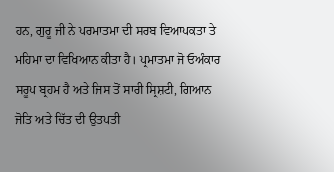ਹਨ, ਗੁਰੂ ਜੀ ਨੇ ਪਰਮਾਤਮਾ ਦੀ ਸਰਬ ਵਿਆਪਕਤਾ ਤੇ ਮਹਿਮਾ ਦਾ ਵਿਖਿਆਨ ਕੀਤਾ ਹੈ। ਪ੍ਰਮਾਤਮਾ ਜੋ ਓਅੰਕਾਰ ਸਰੂਪ ਬ੍ਰਹਮ ਹੈ ਅਤੇ ਜਿਸ ਤੋਂ ਸਾਰੀ ਸ੍ਰਿਸ਼ਟੀ, ਗਿਆਨ ਜੋਤਿ ਅਤੇ ਚਿੱਤ ਦੀ ਉਤਪਤੀ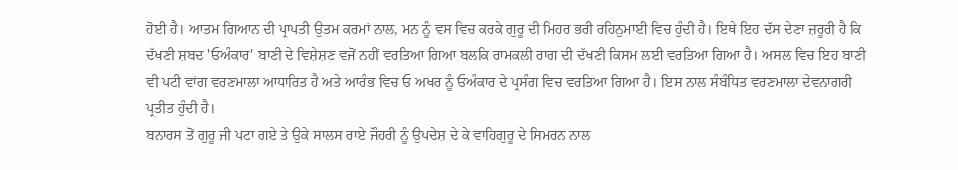ਹੋਈ ਹੈ। ਆਤਮ ਗਿਆਨ ਦੀ ਪ੍ਰਾਪਤੀ ਉਤਮ ਕਰਮਾਂ ਨਾਲ, ਮਨ ਨੂੰ ਵਸ ਵਿਚ ਕਰਕੇ ਗੁਰੂ ਦੀ ਮਿਹਰ ਭਰੀ ਰਹਿਨੁਮਾਈ ਵਿਚ ਹੁੰਦੀ ਹੈ। ਇਥੇ ਇਹ ਦੱਸ ਦੇਣਾ ਜ਼ਰੂਰੀ ਹੈ ਕਿ ਦੱਖਣੀ ਸ਼ਬਦ 'ਓਅੰਕਾਰ' ਬਾਣੀ ਦੇ ਵਿਸ਼ੇਸ਼ਣ ਵਜੋਂ ਨਹੀਂ ਵਰਤਿਆ ਗਿਆ ਬਲਕਿ ਰਾਮਕਲੀ ਰਾਗ ਦੀ ਦੱਖਣੀ ਕਿਸਮ ਲਈ ਵਰਤਿਆ ਗਿਆ ਹੈ। ਅਸਲ ਵਿਚ ਇਹ ਬਾਣੀ ਵੀ ਪਟੀ ਵਾਂਗ ਵਰਣਮਾਲਾ ਆਧਾਰਿਤ ਹੈ ਅਤੇ ਆਰੰਭ ਵਿਚ ਓ ਅਖਰ ਨੂੰ ਓਅੰਕਾਰ ਦੇ ਪ੍ਰਸੰਗ ਵਿਚ ਵਰਤਿਆ ਗਿਆ ਹੈ। ਇਸ ਨਾਲ ਸੰਬੰਧਿਤ ਵਰਣਮਾਲਾ ਦੇਵਨਾਗਰੀ ਪ੍ਰਤੀਤ ਹੁੰਦੀ ਹੈ।
ਬਨਾਰਸ ਤੋਂ ਗੁਰੂ ਜੀ ਪਟਾ ਗਏ ਤੇ ਉਕੇ ਸਾਲਸ ਰਾਏ ਜੌਹਰੀ ਨੂੰ ਉਪਦੇਸ਼ ਦੇ ਕੇ ਵਾਹਿਗੁਰੂ ਦੇ ਸਿਮਰਨ ਨਾਲ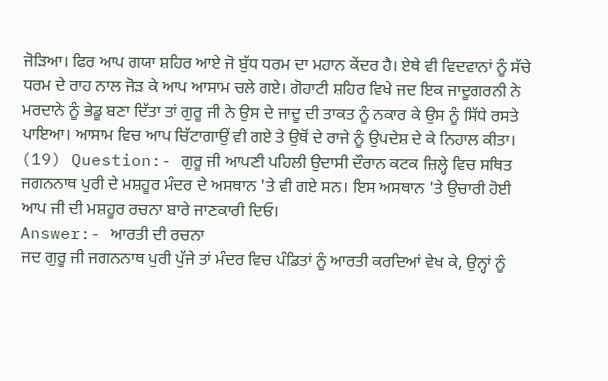ਜੋੜਿਆ। ਫਿਰ ਆਪ ਗਯਾ ਸ਼ਹਿਰ ਆਏ ਜੋ ਬੁੱਧ ਧਰਮ ਦਾ ਮਹਾਨ ਕੇਂਦਰ ਹੈ। ਏਥੇ ਵੀ ਵਿਦਵਾਨਾਂ ਨੂੰ ਸੱਚੇ ਧਰਮ ਦੇ ਰਾਹ ਨਾਲ ਜੋੜ ਕੇ ਆਪ ਆਸਾਮ ਚਲੇ ਗਏ। ਗੋਹਾਟੀ ਸ਼ਹਿਰ ਵਿਖੇ ਜਦ ਇਕ ਜਾਦੂਗਰਨੀ ਨੇ ਮਰਦਾਨੇ ਨੂੰ ਭੇਡੂ ਬਣਾ ਦਿੱਤਾ ਤਾਂ ਗੁਰੂ ਜੀ ਨੇ ਉਸ ਦੇ ਜਾਦੂ ਦੀ ਤਾਕਤ ਨੂੰ ਨਕਾਰ ਕੇ ਉਸ ਨੂੰ ਸਿੱਧੇ ਰਸਤੇ ਪਾਇਆ। ਆਸਾਮ ਵਿਚ ਆਪ ਚਿੱਟਾਗਾਉਂ ਵੀ ਗਏ ਤੇ ਉਥੋਂ ਦੇ ਰਾਜੇ ਨੂੰ ਉਪਦੇਸ਼ ਦੇ ਕੇ ਨਿਹਾਲ ਕੀਤਾ।
(19) Question:- ਗੁਰੂ ਜੀ ਆਪਣੀ ਪਹਿਲੀ ਉਦਾਸੀ ਦੌਰਾਨ ਕਟਕ ਜ਼ਿਲ੍ਹੇ ਵਿਚ ਸਥਿਤ ਜਗਨਨਾਥ ਪੁਰੀ ਦੇ ਮਸ਼ਹੂਰ ਮੰਦਰ ਦੇ ਅਸਥਾਨ 'ਤੇ ਵੀ ਗਏ ਸਨ। ਇਸ ਅਸਥਾਨ 'ਤੇ ਉਚਾਰੀ ਹੋਈ ਆਪ ਜੀ ਦੀ ਮਸ਼ਹੂਰ ਰਚਨਾ ਬਾਰੇ ਜਾਣਕਾਰੀ ਦਿਓ।
Answer:- ਆਰਤੀ ਦੀ ਰਚਨਾ
ਜਦ ਗੁਰੂ ਜੀ ਜਗਨਨਾਥ ਪੁਰੀ ਪੁੱਜੇ ਤਾਂ ਮੰਦਰ ਵਿਚ ਪੰਡਿਤਾਂ ਨੂੰ ਆਰਤੀ ਕਰਦਿਆਂ ਵੇਖ ਕੇ, ਉਨ੍ਹਾਂ ਨੂੰ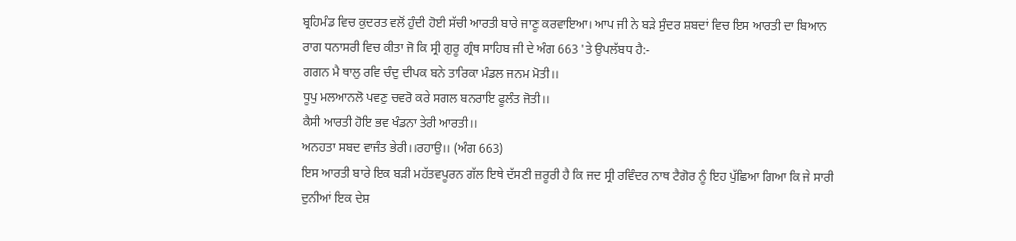ਬ੍ਰਹਿਮੰਡ ਵਿਚ ਕੁਦਰਤ ਵਲੋਂ ਹੁੰਦੀ ਹੋਈ ਸੱਚੀ ਆਰਤੀ ਬਾਰੇ ਜਾਣੂ ਕਰਵਾਇਆ। ਆਪ ਜੀ ਨੇ ਬੜੇ ਸੁੰਦਰ ਸ਼ਬਦਾਂ ਵਿਚ ਇਸ ਆਰਤੀ ਦਾ ਬਿਆਨ ਰਾਗ ਧਨਾਸਰੀ ਵਿਚ ਕੀਤਾ ਜੋ ਕਿ ਸ੍ਰੀ ਗੁਰੂ ਗ੍ਰੰਥ ਸਾਹਿਬ ਜੀ ਦੇ ਅੰਗ 663 'ਤੇ ਉਪਲੱਬਧ ਹੈ:-
ਗਗਨ ਮੈ ਥਾਲੁ ਰਵਿ ਚੰਦੁ ਦੀਪਕ ਬਨੇ ਤਾਰਿਕਾ ਮੰਡਲ ਜਨਮ ਮੋਤੀ।।
ਧੂਪੁ ਮਲਆਨਲੋ ਪਵਣੁ ਚਵਰੋ ਕਰੇ ਸਗਲ ਬਨਰਾਇ ਫੂਲੰਤ ਜੋਤੀ।।
ਕੈਸੀ ਆਰਤੀ ਹੋਇ ਭਵ ਖੰਡਨਾ ਤੇਰੀ ਆਰਤੀ।।
ਅਨਹਤਾ ਸਬਦ ਵਾਜੰਤ ਭੇਰੀ।।ਰਹਾਉ।। (ਅੰਗ 663)
ਇਸ ਆਰਤੀ ਬਾਰੇ ਇਕ ਬੜੀ ਮਹੱਤਵਪੂਰਨ ਗੱਲ ਇਥੇ ਦੱਸਣੀ ਜ਼ਰੂਰੀ ਹੈ ਕਿ ਜਦ ਸ੍ਰੀ ਰਵਿੰਦਰ ਨਾਥ ਟੈਗੋਰ ਨੂੰ ਇਹ ਪੁੱਛਿਆ ਗਿਆ ਕਿ ਜੇ ਸਾਰੀ ਦੁਨੀਆਂ ਇਕ ਦੇਸ਼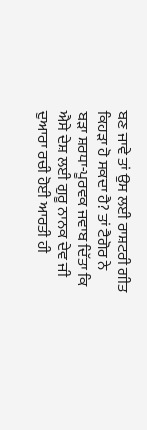ਬਣ ਜਾਵੇ ਤਾਂ ਉਸ ਲਈ ਰਾਸ਼ਟਰੀ ਗੀਤ ਕਿਹੜਾ ਹੋ ਸਕਦਾ ਹੈ? ਤਾਂ ਟੈਗੋਰ ਨੇ ਬੜਾ ਸ਼ਰਧਾ-ਪੂਰਵਕ ਜਵਾਬ ਦਿੱਤਾ ਕਿ ਐਸੇ ਦੇਸ਼ ਲਈ ਗੁਰੂ ਨਾਨਕ ਦੇਵ ਜੀ ਦੁਆਰਾ ਰਚੀ ਹੋਈ ਆਰਤੀ ਹੀ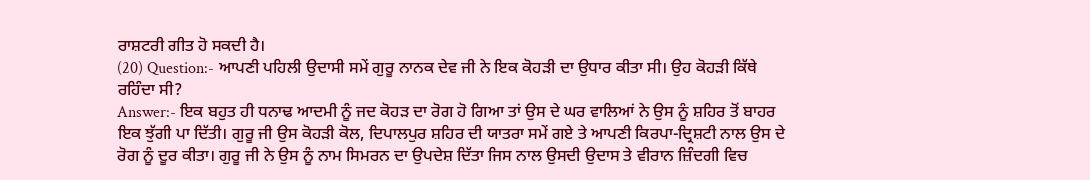ਰਾਸ਼ਟਰੀ ਗੀਤ ਹੋ ਸਕਦੀ ਹੈ।
(20) Question:- ਆਪਣੀ ਪਹਿਲੀ ਉਦਾਸੀ ਸਮੇਂ ਗੁਰੂ ਨਾਨਕ ਦੇਵ ਜੀ ਨੇ ਇਕ ਕੋਹੜੀ ਦਾ ਉਧਾਰ ਕੀਤਾ ਸੀ। ਉਹ ਕੋਹੜੀ ਕਿੱਥੇ ਰਹਿੰਦਾ ਸੀ?
Answer:- ਇਕ ਬਹੁਤ ਹੀ ਧਨਾਢ ਆਦਮੀ ਨੂੰ ਜਦ ਕੋਹੜ ਦਾ ਰੋਗ ਹੋ ਗਿਆ ਤਾਂ ਉਸ ਦੇ ਘਰ ਵਾਲਿਆਂ ਨੇ ਉਸ ਨੂੰ ਸ਼ਹਿਰ ਤੋਂ ਬਾਹਰ ਇਕ ਝੁੱਗੀ ਪਾ ਦਿੱਤੀ। ਗੁਰੂ ਜੀ ਉਸ ਕੋਹੜੀ ਕੋਲ, ਦਿਪਾਲਪੁਰ ਸ਼ਹਿਰ ਦੀ ਯਾਤਰਾ ਸਮੇਂ ਗਏ ਤੇ ਆਪਣੀ ਕਿਰਪਾ-ਦ੍ਰਿਸ਼ਟੀ ਨਾਲ ਉਸ ਦੇ ਰੋਗ ਨੂੰ ਦੂਰ ਕੀਤਾ। ਗੁਰੂ ਜੀ ਨੇ ਉਸ ਨੂੰ ਨਾਮ ਸਿਮਰਨ ਦਾ ਉਪਦੇਸ਼ ਦਿੱਤਾ ਜਿਸ ਨਾਲ ਉਸਦੀ ਉਦਾਸ ਤੇ ਵੀਰਾਨ ਜ਼ਿੰਦਗੀ ਵਿਚ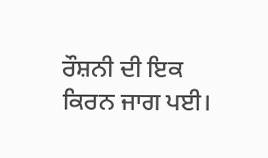ਰੌਸ਼ਨੀ ਦੀ ਇਕ ਕਿਰਨ ਜਾਗ ਪਈ।